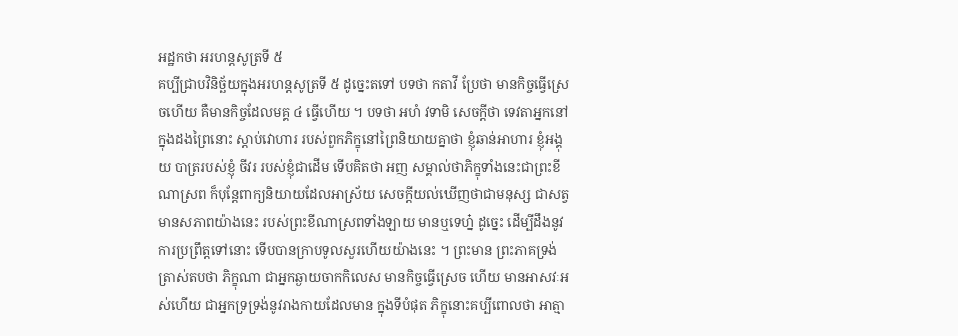អដ្ឋកថា អរហន្តសូត្រទី ៥
គប្បីជ្រាបវិនិច្ឆ័យក្នុងអរហន្តសូត្រទី ៥ ដូច្នេះតទៅ បទថា កតាវី ប្រែថា មានកិច្ចធ្វើស្រេចហើយ គឺមានកិច្ចដែលមគ្គ ៤ ធ្វើហើយ ។ បទថា អហំ វទាមិ សេចក្តីថា ទេវតាអ្នកនៅក្នុងដងព្រៃនោះ ស្តាប់វោហារ របស់ពួកភិក្ខុនៅព្រៃនិយាយគ្នាថា ខ្ញុំឆាន់អាហារ ខ្ញុំអង្គុយ បាត្ររបស់ខ្ញុំ ចីវរ របស់ខ្ញុំជាដើម ទើបគិតថា អញ សម្គាល់ថាភិក្ខុទាំងនេះជាព្រះខីណាស្រព ក៏បុន្តែពាក្យនិយាយដែលអាស្រ័យ សេចក្តីយល់ឃើញថាជាមនុស្ស ជាសត្វ មានសភាពយ៉ាងនេះ របស់ព្រះខីណាស្រពទាំងឡាយ មានឬទេហ្ន៎ ដូច្នេះ ដើម្បីដឹងនូវការប្រព្រឹត្តទៅនោះ ទើបបានក្រាបទូលសួរហើយយ៉ាងនេះ ។ ព្រះមាន ព្រះភាគទ្រង់ត្រាស់តបថា ភិក្ខុណា ជាអ្នកឆ្ងាយចាកកិលេស មានកិច្ចធ្វើស្រេច ហើយ មានអាសវៈអស់ហើយ ជាអ្នកទ្រទ្រង់នូវរាងកាយដែលមាន ក្នុងទីបំផុត ភិក្ខុនោះគប្បីពោលថា អាត្មា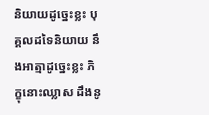និយាយដូច្នេះខ្លះ បុគ្គលដទៃនិយាយ នឹងអាត្មាដូច្នេះខ្លះ ភិក្ខុនោះឈ្លាស ដឹងនូ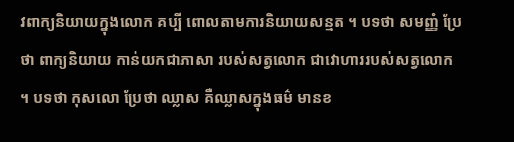វពាក្យនិយាយក្នុងលោក គប្បី ពោលតាមការនិយាយសន្មត ។ បទថា សមញ្ញំ ប្រែថា ពាក្យនិយាយ កាន់យកជាភាសា របស់សត្វលោក ជាវោហាររបស់សត្វលោក ។ បទថា កុសលោ ប្រែថា ឈ្លាស គឺឈ្លាសក្នុងធម៌ មានខ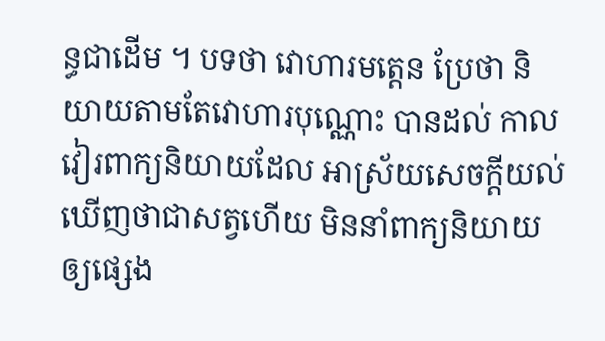ន្ធជាដើម ។ បទថា វោហារមត្តេន ប្រែថា និយាយតាមតែវោហារបុណ្ណោះ បានដល់ កាលវៀរពាក្យនិយាយដែល អាស្រ័យសេចក្តីយល់ឃើញថាជាសត្វហើយ មិននាំពាក្យនិយាយឲ្យផ្សេង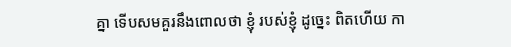គ្នា ទើបសមគួរនឹងពោលថា ខ្ញុំ របស់ខ្ញុំ ដូច្នេះ ពិតហើយ កា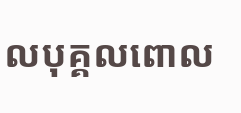លបុគ្គលពោល